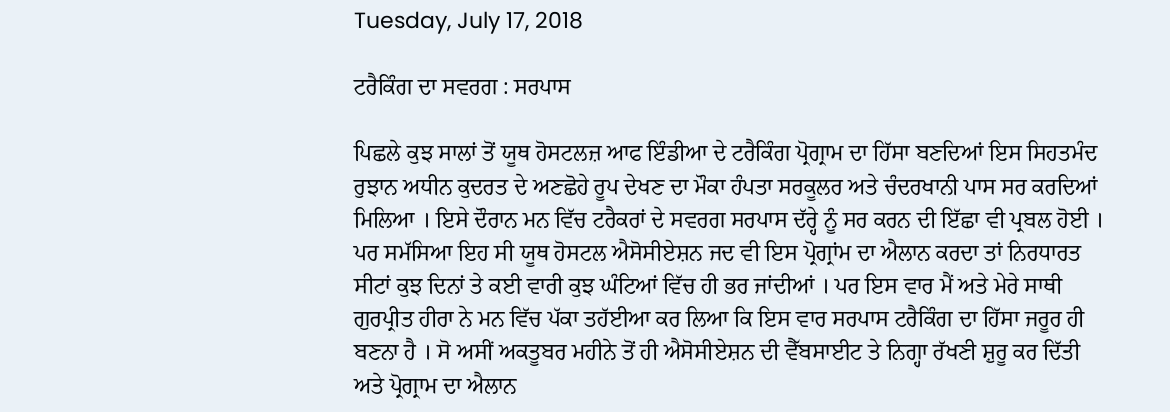Tuesday, July 17, 2018

ਟਰੈਕਿੰਗ ਦਾ ਸਵਰਗ : ਸਰਪਾਸ

ਪਿਛਲੇ ਕੁਝ ਸਾਲਾਂ ਤੋਂ ਯੂਥ ਹੋਸਟਲਜ਼ ਆਫ ਇੰਡੀਆ ਦੇ ਟਰੈਕਿੰਗ ਪ੍ਰੋਗ੍ਰਾਮ ਦਾ ਹਿੱਸਾ ਬਣਦਿਆਂ ਇਸ ਸਿਹਤਮੰਦ ਰੁਝਾਨ ਅਧੀਨ ਕੁਦਰਤ ਦੇ ਅਣਛੋਹੇ ਰੂਪ ਦੇਖਣ ਦਾ ਮੌਕਾ ਹੰਪਤਾ ਸਰਕੂਲਰ ਅਤੇ ਚੰਦਰਖਾਨੀ ਪਾਸ ਸਰ ਕਰਦਿਆਂ ਮਿਲਿਆ । ਇਸੇ ਦੌਰਾਨ ਮਨ ਵਿੱਚ ਟਰੈਕਰਾਂ ਦੇ ਸਵਰਗ ਸਰਪਾਸ ਦੱਰ੍ਹੇ ਨੂੰ ਸਰ ਕਰਨ ਦੀ ਇੱਛਾ ਵੀ ਪ੍ਰਬਲ ਹੋਈ । ਪਰ ਸਮੱਸਿਆ ਇਹ ਸੀ ਯੂਥ ਹੋਸਟਲ ਐਸੋਸੀਏਸ਼ਨ ਜਦ ਵੀ ਇਸ ਪ੍ਰੋਗ੍ਰਾਂਮ ਦਾ ਐਲਾਨ ਕਰਦਾ ਤਾਂ ਨਿਰਧਾਰਤ ਸੀਟਾਂ ਕੁਝ ਦਿਨਾਂ ਤੇ ਕਈ ਵਾਰੀ ਕੁਝ ਘੰਟਿਆਂ ਵਿੱਚ ਹੀ ਭਰ ਜਾਂਦੀਆਂ । ਪਰ ਇਸ ਵਾਰ ਮੈਂ ਅਤੇ ਮੇਰੇ ਸਾਥੀ ਗੁਰਪ੍ਰੀਤ ਹੀਰਾ ਨੇ ਮਨ ਵਿੱਚ ਪੱਕਾ ਤਹੱਈਆ ਕਰ ਲਿਆ ਕਿ ਇਸ ਵਾਰ ਸਰਪਾਸ ਟਰੈਕਿੰਗ ਦਾ ਹਿੱਸਾ ਜਰੂਰ ਹੀ ਬਣਨਾ ਹੈ । ਸੋ ਅਸੀਂ ਅਕਤੂਬਰ ਮਹੀਨੇ ਤੋਂ ਹੀ ਐਸੋਸੀਏਸ਼ਨ ਦੀ ਵੈੱਬਸਾਈਟ ਤੇ ਨਿਗ੍ਹਾ ਰੱਖਣੀ ਸ਼ੁਰੂ ਕਰ ਦਿੱਤੀ ਅਤੇ ਪ੍ਰੋਗ੍ਰਾਮ ਦਾ ਐਲਾਨ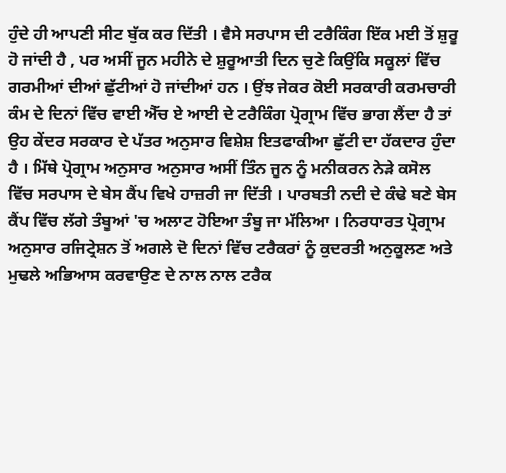ਹੁੰਦੇ ਹੀ ਆਪਣੀ ਸੀਟ ਬੁੱਕ ਕਰ ਦਿੱਤੀ । ਵੈਸੇ ਸਰਪਾਸ ਦੀ ਟਰੈਕਿੰਗ ਇੱਕ ਮਈ ਤੋਂ ਸ਼ੁਰੂ ਹੋ ਜਾਂਦੀ ਹੈ , ਪਰ ਅਸੀਂ ਜੂਨ ਮਹੀਨੇ ਦੇ ਸ਼ੁਰੂਆਤੀ ਦਿਨ ਚੁਣੇ ਕਿਉਂਕਿ ਸਕੂਲਾਂ ਵਿੱਚ ਗਰਮੀਆਂ ਦੀਆਂ ਛੁੱਟੀਆਂ ਹੋ ਜਾਂਦੀਆਂ ਹਨ । ਉਂਝ ਜੇਕਰ ਕੋਈ ਸਰਕਾਰੀ ਕਰਮਚਾਰੀ ਕੰਮ ਦੇ ਦਿਨਾਂ ਵਿੱਚ ਵਾਈ ਐੱਚ ਏ ਆਈ ਦੇ ਟਰੈਕਿੰਗ ਪ੍ਰੋਗ੍ਰਾਮ ਵਿੱਚ ਭਾਗ ਲੈਂਦਾ ਹੈ ਤਾਂ ਉਹ ਕੇਂਦਰ ਸਰਕਾਰ ਦੇ ਪੱਤਰ ਅਨੁਸਾਰ ਵਿਸ਼ੇਸ਼ ਇਤਫਾਕੀਆ ਛੁੱਟੀ ਦਾ ਹੱਕਦਾਰ ਹੁੰਦਾ ਹੈ । ਮਿੱਥੇ ਪ੍ਰੋਗ੍ਰਾਮ ਅਨੁਸਾਰ ਅਨੁਸਾਰ ਅਸੀਂ ਤਿੰਨ ਜੂਨ ਨੂੰ ਮਨੀਕਰਨ ਨੇੜੇ ਕਸੋਲ ਵਿੱਚ ਸਰਪਾਸ ਦੇ ਬੇਸ ਕੈਂਪ ਵਿਖੇ ਹਾਜ਼ਰੀ ਜਾ ਦਿੱਤੀ । ਪਾਰਬਤੀ ਨਦੀ ਦੇ ਕੰਢੇ ਬਣੇ ਬੇਸ ਕੈਂਪ ਵਿੱਚ ਲੱਗੇ ਤੰਬੂਆਂ 'ਚ ਅਲਾਟ ਹੋਇਆ ਤੰਬੂ ਜਾ ਮੱਲਿਆ । ਨਿਰਧਾਰਤ ਪ੍ਰੋਗ੍ਰਾਮ ਅਨੁਸਾਰ ਰਜਿਟ੍ਰੇਸ਼ਨ ਤੋਂ ਅਗਲੇ ਦੋ ਦਿਨਾਂ ਵਿੱਚ ਟਰੈਕਰਾਂ ਨੂੰ ਕੁਦਰਤੀ ਅਨੁਕੂਲਣ ਅਤੇ ਮੁਢਲੇ ਅਭਿਆਸ ਕਰਵਾਉਣ ਦੇ ਨਾਲ ਨਾਲ ਟਰੈਕ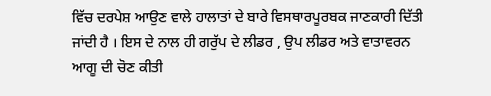ਵਿੱਚ ਦਰਪੇਸ਼ ਆਉਣ ਵਾਲੇ ਹਾਲਾਤਾਂ ਦੇ ਬਾਰੇ ਵਿਸਥਾਰਪੂਰਬਕ ਜਾਣਕਾਰੀ ਦਿੱਤੀ ਜਾਂਦੀ ਹੈ । ਇਸ ਦੇ ਨਾਲ ਹੀ ਗਰੁੱਪ ਦੇ ਲੀਡਰ , ਉਪ ਲੀਡਰ ਅਤੇ ਵਾਤਾਵਰਨ ਆਗੂ ਦੀ ਚੋਣ ਕੀਤੀ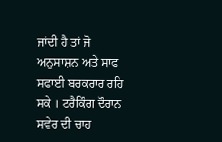ਜਾਂਦੀ ਹੈ ਤਾਂ ਜੋ ਅਨੁਸਾਸ਼ਨ ਅਤੇ ਸਾਫ ਸਫਾਈ ਬਰਕਰਾਰ ਰਹਿ ਸਕੇ । ਟਰੈਕਿੰਗ ਦੌਰਾਨ ਸਵੇਰ ਦੀ ਚਾਹ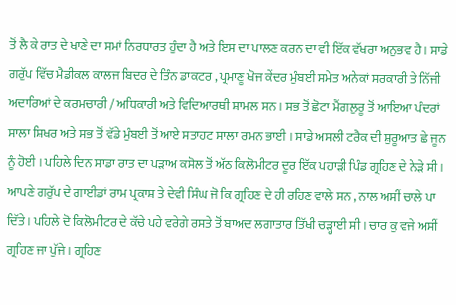ਤੋਂ ਲੈ ਕੇ ਰਾਤ ਦੇ ਖਾਣੇ ਦਾ ਸਮਾਂ ਨਿਰਧਾਰਤ ਹੁੰਦਾ ਹੈ ਅਤੇ ਇਸ ਦਾ ਪਾਲਣ ਕਰਨ ਦਾ ਵੀ ਇੱਕ ਵੱਖਰਾ ਅਨੁਭਵ ਹੈ । ਸਾਡੇ ਗਰੁੱਪ ਵਿੱਚ ਮੈਡੀਕਲ ਕਾਲਜ ਬਿਦਰ ਦੇ ਤਿੰਨ ਡਾਕਟਰ , ਪ੍ਰਮਾਣੂ ਖੋਜ ਕੇਂਦਰ ਮੁੰਬਈ ਸਮੇਤ ਅਨੇਕਾਂ ਸਰਕਾਰੀ ਤੇ ਨਿੱਜੀ ਅਦਾਰਿਆਂ ਦੇ ਕਰਮਚਾਰੀ / ਅਧਿਕਾਰੀ ਅਤੇ ਵਿਦਿਆਰਥੀ ਸ਼ਾਮਲ ਸਨ । ਸਭ ਤੋਂ ਛੋਟਾ ਮੈਂਗਲੁਰੂ ਤੋਂ ਆਇਆ ਪੰਦਰਾਂ ਸਾਲਾ ਸ਼ਿਖਰ ਅਤੇ ਸਭ ਤੋਂ ਵੱਡੇ ਮੁੰਬਈ ਤੋਂ ਆਏ ਸਤਾਹਟ ਸਾਲਾ ਰਮਨ ਭਾਈ । ਸਾਡੇ ਅਸਲੀ ਟਰੈਕ ਦੀ ਸ਼ੁਰੂਆਤ ਛੇ ਜੂਨ ਨੂੰ ਹੋਈ । ਪਹਿਲੇ ਦਿਨ ਸਾਡਾ ਰਾਤ ਦਾ ਪੜਾਅ ਕਸੋਲ ਤੋਂ ਅੱਠ ਕਿਲੋਮੀਟਰ ਦੂਰ ਇੱਕ ਪਹਾੜੀ ਪਿੰਡ ਗ੍ਰਹਿਣ ਦੇ ਨੇੜੇ ਸੀ । ਆਪਣੇ ਗਰੁੱਪ ਦੇ ਗਾਈਡਾਂ ਰਾਮ ਪ੍ਰਕਾਸ਼ ਤੇ ਦੇਵੀ ਸਿੰਘ ਜੋ ਕਿ ਗ੍ਰਹਿਣ ਦੇ ਹੀ ਰਹਿਣ ਵਾਲੇ ਸਨ , ਨਾਲ ਅਸੀਂ ਚਾਲੇ ਪਾ ਦਿੱਤੇ । ਪਹਿਲੇ ਦੋ ਕਿਲੋਮੀਟਰ ਦੇ ਕੱਚੇ ਪਹੇ ਵਰੇਗੇ ਰਸਤੇ ਤੋਂ ਬਾਅਦ ਲਗਾਤਾਰ ਤਿੱਖੀ ਚੜ੍ਹਾਈ ਸੀ । ਚਾਰ ਕੁ ਵਜੇ ਅਸੀਂ ਗ੍ਰਹਿਣ ਜਾ ਪੁੱਜੇ । ਗ੍ਰਹਿਣ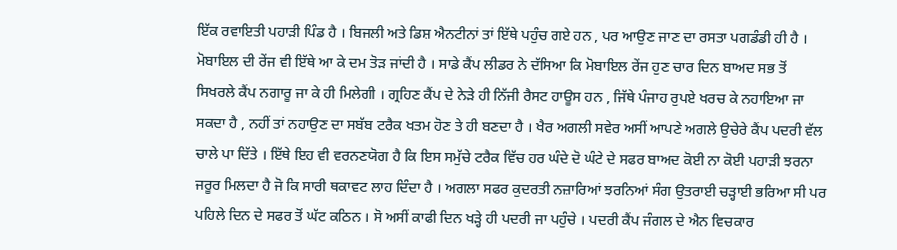ਇੱਕ ਰਵਾਇਤੀ ਪਹਾੜੀ ਪਿੰਡ ਹੈ । ਬਿਜਲੀ ਅਤੇ ਡਿਸ਼ ਐਨਟੀਨਾਂ ਤਾਂ ਇੱਥੇ ਪਹੁੰਚ ਗਏ ਹਨ , ਪਰ ਆਉਣ ਜਾਣ ਦਾ ਰਸਤਾ ਪਗਡੰਡੀ ਹੀ ਹੈ । ਮੋਬਾਇਲ ਦੀ ਰੇਂਜ ਵੀ ਇੱਥੇ ਆ ਕੇ ਦਮ ਤੋੜ ਜਾਂਦੀ ਹੈ । ਸਾਡੇ ਕੈਂਪ ਲੀਡਰ ਨੇ ਦੱਸਿਆ ਕਿ ਮੋਬਾਇਲ ਰੇਂਜ ਹੁਣ ਚਾਰ ਦਿਨ ਬਾਅਦ ਸਭ ਤੋਂ ਸਿਖਰਲੇ ਕੈਂਪ ਨਗਾਰੂ ਜਾ ਕੇ ਹੀ ਮਿਲੇਗੀ । ਗ੍ਰਹਿਣ ਕੈਂਪ ਦੇ ਨੇੜੇ ਹੀ ਨਿੱਜੀ ਰੈਸਟ ਹਾਊਸ ਹਨ , ਜਿੱਥੇ ਪੰਜਾਹ ਰੁਪਏ ਖਰਚ ਕੇ ਨਹਾਇਆ ਜਾ ਸਕਦਾ ਹੈ , ਨਹੀਂ ਤਾਂ ਨਹਾਉਣ ਦਾ ਸਬੱਬ ਟਰੈਕ ਖਤਮ ਹੋਣ ਤੇ ਹੀ ਬਣਦਾ ਹੈ । ਖੈਰ ਅਗਲੀ ਸਵੇਰ ਅਸੀਂ ਆਪਣੇ ਅਗਲੇ ਉਚੇਰੇ ਕੈਂਪ ਪਦਰੀ ਵੱਲ ਚਾਲੇ ਪਾ ਦਿੱਤੇ । ਇੱਥੇ ਇਹ ਵੀ ਵਰਨਣਯੋਗ ਹੈ ਕਿ ਇਸ ਸਮੁੱਚੇ ਟਰੈਕ ਵਿੱਚ ਹਰ ਘੰਦੇ ਦੋ ਘੰਟੇ ਦੇ ਸਫਰ ਬਾਅਦ ਕੋਈ ਨਾ ਕੋਈ ਪਹਾੜੀ ਝਰਨਾ ਜਰੂਰ ਮਿਲਦਾ ਹੈ ਜੋ ਕਿ ਸਾਰੀ ਥਕਾਵਟ ਲਾਹ ਦਿੰਦਾ ਹੈ । ਅਗਲਾ ਸਫਰ ਕੁਦਰਤੀ ਨਜ਼ਾਰਿਆਂ ਝਰਨਿਆਂ ਸੰਗ ਉਤਰਾਈ ਚੜ੍ਹਾਈ ਭਰਿਆ ਸੀ ਪਰ ਪਹਿਲੇ ਦਿਨ ਦੇ ਸਫਰ ਤੋਂ ਘੱਟ ਕਠਿਨ । ਸੋ ਅਸੀਂ ਕਾਫੀ ਦਿਨ ਖੜ੍ਹੇ ਹੀ ਪਦਰੀ ਜਾ ਪਹੁੰਚੇ । ਪਦਰੀ ਕੈਂਪ ਜੰਗਲ ਦੇ ਐਨ ਵਿਚਕਾਰ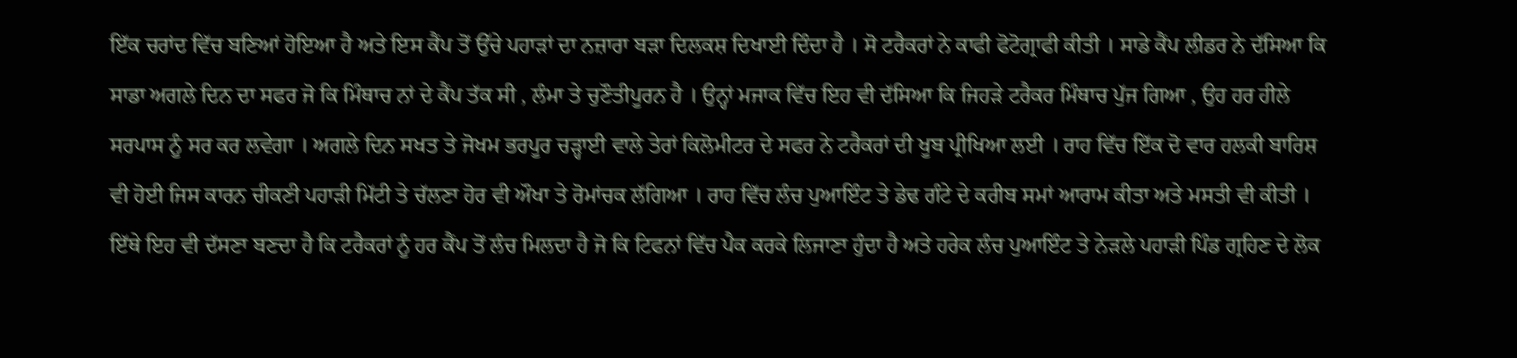ਇੱਕ ਚਰਾਂਦ ਵਿੱਚ ਬਣਿਆਂ ਹੋਇਆ ਹੈ ਅਤੇ ਇਸ ਕੈਂਪ ਤੋਂ ਉੱਚੇ ਪਹਾੜਾਂ ਦਾ ਨਜ਼ਾਰਾ ਬੜਾ ਦਿਲਕਸ਼ ਦਿਖਾਈ ਦਿੰਦਾ ਹੈ । ਸੋ ਟਰੈਕਰਾਂ ਨੇ ਕਾਫੀ ਫੋਟੋਗ੍ਰਾਫੀ ਕੀਤੀ । ਸਾਡੇ ਕੈਂਪ ਲੀਡਰ ਨੇ ਦੱਸਿਆ ਕਿ ਸਾਡਾ ਅਗਲੇ ਦਿਨ ਦਾ ਸਫਰ ਜੋ ਕਿ ਮਿੰਥਾਚ ਨਾਂ ਦੇ ਕੈਂਪ ਤੱਕ ਸੀ , ਲੰਮਾ ਤੇ ਚੁਣੌਤੀਪੂਰਨ ਹੈ । ਉਨ੍ਹਾਂ ਮਜਾਕ ਵਿੱਚ ਇਹ ਵੀ ਦੱਸਿਆ ਕਿ ਜਿਹੜੇ ਟਰੈਕਰ ਮਿੰਥਾਚ ਪੁੱਜ ਗਿਆ , ਉਹ ਹਰ ਹੀਲੇ ਸਰਪਾਸ ਨੂੰ ਸਰ ਕਰ ਲਵੇਗਾ । ਅਗਲੇ ਦਿਨ ਸਖਤ ਤੇ ਜੋਖਮ ਭਰਪੂਰ ਚੜ੍ਹਾਈ ਵਾਲੇ ਤੇਰਾਂ ਕਿਲੋਮੀਟਰ ਦੇ ਸਫਰ ਨੇ ਟਰੈਕਰਾਂ ਦੀ ਖੂਬ ਪ੍ਰੀਖਿਆ ਲਈ । ਰਾਹ ਵਿੱਚ ਇੱਕ ਦੋ ਵਾਰ ਹਲਕੀ ਬਾਰਿਸ਼ ਵੀ ਹੋਈ ਜਿਸ ਕਾਰਨ ਚੀਕਣੀ ਪਹਾੜੀ ਮਿੱਟੀ ਤੇ ਚੱਲਣਾ ਹੋਰ ਵੀ ਔਖਾ ਤੇ ਰੋਮਾਂਚਕ ਲੱਗਿਆ । ਰਾਹ ਵਿੱਚ ਲੰਚ ਪੁਆਇੰਟ ਤੇ ਡੇਢ ਗੰਟੇ ਦੇ ਕਰੀਬ ਸਮਾਂ ਆਰਾਮ ਕੀਤਾ ਅਤੇ ਮਸਤੀ ਵੀ ਕੀਤੀ । ਇੱਥੇ ਇਹ ਵੀ ਦੱਸਣਾ ਬਣਦਾ ਹੈ ਕਿ ਟਰੈਕਰਾਂ ਨੂੰ ਹਰ ਕੈਂਪ ਤੋਂ ਲੰਚ ਮਿਲਦਾ ਹੈ ਜੋ ਕਿ ਟਿਫਨਾਂ ਵਿੱਚ ਪੈਕ ਕਰਕੇ ਲਿਜਾਣਾ ਹੁੰਦਾ ਹੈ ਅਤੇ ਹਰੇਕ ਲੰਚ ਪੁਆਇੰਟ ਤੇ ਨੇੜਲੇ ਪਹਾੜੀ ਪਿੰਡ ਗ੍ਰਹਿਣ ਦੇ ਲੋਕ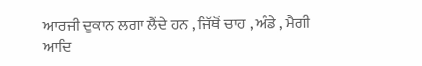ਆਰਜੀ ਦੁਕਾਨ ਲਗਾ ਲੈਂਦੇ ਹਨ , ਜਿੱਥੋਂ ਚਾਹ , ਅੰਡੇ , ਮੈਗੀ ਆਦਿ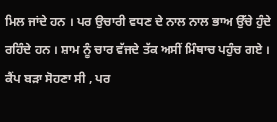ਮਿਲ ਜਾਂਦੇ ਹਨ । ਪਰ ਉਚਾਰੀ ਵਧਣ ਦੇ ਨਾਲ ਨਾਲ ਭਾਅ ਉੱਚੇ ਹੁੰਦੇ ਰਹਿੰਦੇ ਹਨ । ਸ਼ਾਮ ਨੂੰ ਚਾਰ ਵੱਜਦੇ ਤੱਕ ਅਸੀਂ ਮਿੰਥਾਚ ਪਹੁੰਚ ਗਏ । ਕੈਂਪ ਬੜਾ ਸੋਹਣਾ ਸੀ , ਪਰ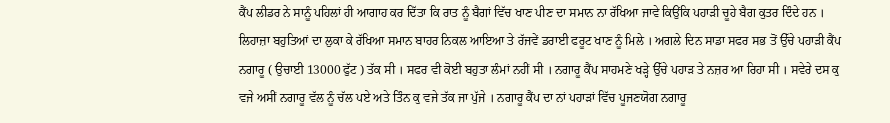ਕੈਂਪ ਲੀਡਰ ਨੇ ਸਾਨੂੰ ਪਹਿਲਾਂ ਹੀ ਆਗਾਹ ਕਰ ਦਿੱਤਾ ਕਿ ਰਾਤ ਨੂੰ ਬੈਗਾਂ ਵਿੱਚ ਖਾਣ ਪੀਣ ਦਾ ਸਮਾਨ ਨਾ ਰੱਖਿਆ ਜਾਵੇ ਕਿਉਂਕਿ ਪਹਾੜੀ ਚੂਹੇ ਬੈਗ ਕੁਤਰ ਦਿੰਦੇ ਹਨ । ਲਿਹਾਜ਼ਾ ਬਹੁਤਿਆਂ ਦਾ ਲੁਕਾ ਕੇ ਰੱਖਿਆ ਸਮਾਨ ਬਾਹਰ ਨਿਕਲ ਆਇਆ ਤੇ ਰੱਜਵੇਂ ਡਰਾਈ ਫਰੂਟ ਖਾਣ ਨੂੰ ਮਿਲੇ । ਅਗਲੇ ਦਿਨ ਸਾਡਾ ਸਫਰ ਸਭ ਤੋਂ ਉੱਚੇ ਪਹਾੜੀ ਕੈਂਪ ਨਗਾਰੂ ( ਉਚਾਈ 13000 ਫੁੱਟ ) ਤੱਕ ਸੀ । ਸਫਰ ਵੀ ਕੋਈ ਬਹੁਤਾ ਲੰਮਾਂ ਨਹੀਂ ਸੀ । ਨਗਾਰੂ ਕੈਂਪ ਸਾਹਮਣੇ ਖੜ੍ਹੇ ਉੱਚੇ ਪਹਾੜ ਤੇ ਨਜ਼ਰ ਆ ਰਿਹਾ ਸੀ । ਸਵੇਰੇ ਦਸ ਕੁ ਵਜੇ ਅਸੀਂ ਨਗਾਰੂ ਵੱਲ ਨੂੰ ਚੱਲ ਪਏ ਅਤੇ ਤਿੰਨ ਕੁ ਵਜੇ ਤੱਕ ਜਾ ਪੁੱਜੇ । ਨਗਾਰੂ ਕੈਂਪ ਦਾ ਨਾਂ ਪਹਾੜਾਂ ਵਿੱਚ ਪੂਜਣਯੋਗ ਨਗਾਰੂ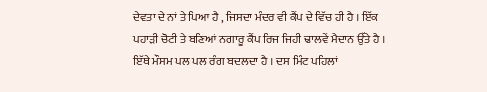ਦੇਵਤਾ ਦੇ ਨਾਂ ਤੇ ਪਿਆ ਹੈ , ਜਿਸਦਾ ਮੰਦਰ ਵੀ ਕੈਂਪ ਦੇ ਵਿੱਚ ਹੀ ਹੈ । ਇੱਕ ਪਹਾੜੀ ਚੋਟੀ ਤੇ ਬਣਿਆਂ ਨਗਾਰੂ ਕੈਂਪ ਰਿਜ ਜਿਹੀ ਢਾਲਵੇਂ ਮੈਦਾਨ ਉੱਤੇ ਹੈ । ਇੱਥੇ ਮੌਸਮ ਪਲ ਪਲ ਰੰਗ ਬਦਲਦਾ ਹੈ । ਦਸ ਮਿੰਟ ਪਹਿਲਾਂ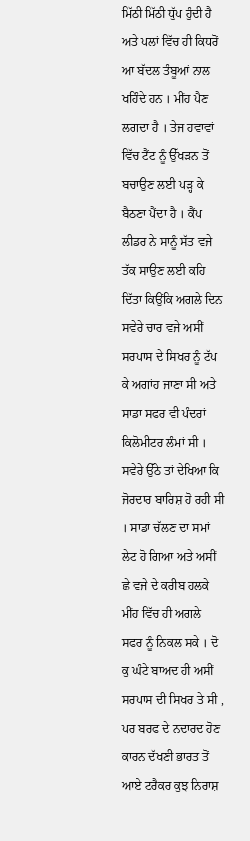ਮਿੱਠੀ ਮਿੱਠੀ ਧੁੱਪ ਹੁੰਦੀ ਹੈ ਅਤੇ ਪਲਾਂ ਵਿੱਚ ਹੀ ਕਿਧਰੋਂ ਆ ਬੱਦਲ ਤੰਬੂਆਂ ਨਾਲ ਖਹਿੰਦੇ ਹਨ । ਮੀਂਹ ਪੈਣ ਲਗਦਾ ਹੈ । ਤੇਜ ਹਵਾਵਾਂ ਵਿੱਚ ਟੈਂਟ ਨੂੰ ਉੱਖੜਨ ਤੋਂ ਬਚਾਉਣ ਲਈ ਪੜ੍ਹ ਕੇ ਬੈਠਣਾ ਪੈਂਦਾ ਹੈ । ਕੈਂਪ ਲੀਡਰ ਨੇ ਸਾਨੂੰ ਸੱਤ ਵਜੇ ਤੱਕ ਸਾਉਣ ਲਈ ਕਹਿ ਦਿੱਤਾ ਕਿਉਂਕਿ ਅਗਲੇ ਦਿਨ ਸਵੇਰੇ ਚਾਰ ਵਜੇ ਅਸੀਂ ਸਰਪਾਸ ਦੇ ਸਿਖਰ ਨੂੰ ਟੱਪ ਕੇ ਅਗਾਂਹ ਜਾਣਾ ਸੀ ਅਤੇ ਸਾਡਾ ਸਫਰ ਵੀ ਪੰਦਰਾਂ ਕਿਲੋਮੀਟਰ ਲੰਮਾਂ ਸੀ । ਸਵੇਰੇ ਉੱਠੇ ਤਾਂ ਦੇਖਿਆ ਕਿ ਜੋਰਦਾਰ ਬਾਰਿਸ਼ ਹੋ ਰਹੀ ਸੀ । ਸਾਡਾ ਚੱਲਣ ਦਾ ਸਮਾਂ ਲੇਟ ਹੋ ਗਿਆ ਅਤੇ ਅਸੀਂ ਛੇ ਵਜੇ ਦੇ ਕਰੀਬ ਹਲਕੇ ਮੀਂਹ ਵਿੱਚ ਹੀ ਅਗਲੇ ਸਫਰ ਨੂੰ ਨਿਕਲ ਸਕੇ । ਦੋ ਕੁ ਘੰਟੇ ਬਾਅਦ ਹੀ ਅਸੀਂ ਸਰਪਾਸ ਦੀ ਸਿਖਰ ਤੇ ਸੀ , ਪਰ ਬਰਫ ਦੇ ਨਦਾਰਦ ਹੋਣ ਕਾਰਨ ਦੱਖਣੀ ਭਾਰਤ ਤੋਂ ਆਏ ਟਰੈਕਰ ਕੁਝ ਨਿਰਾਸ਼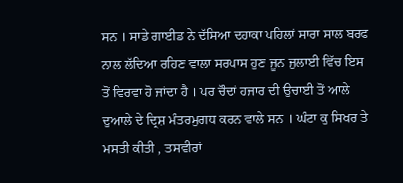ਸਨ । ਸਾਡੇ ਗਾਈਡ ਨੇ ਦੱਸਿਆ ਦਹਾਕਾ ਪਹਿਲਾਂ ਸਾਰਾ ਸਾਲ ਬਰਫ ਨਾਲ ਲੱਦਿਆ ਰਹਿਣ ਵਾਲਾ ਸਰਪਾਸ ਹੁਣ ਜੂਨ ਜੁਲਾਈ ਵਿੱਚ ਇਸ ਤੋਂ ਵਿਰਵਾ ਹੋ ਜਾਂਦਾ ਹੈ । ਪਰ ਚੌਦਾਂ ਹਜਾਰ ਦੀ ਉਚਾਈ ਤੋਂ ਆਲੇ ਦੁਆਲੇ ਦੇ ਦ੍ਰਿਸ਼ ਮੰਤਰਮੁਗਧ ਕਰਨ ਵਾਲੇ ਸਨ । ਘੰਟਾ ਕੁ ਸਿਖਰ ਤੇ ਮਸਤੀ ਕੀਤੀ , ਤਸਵੀਰਾਂ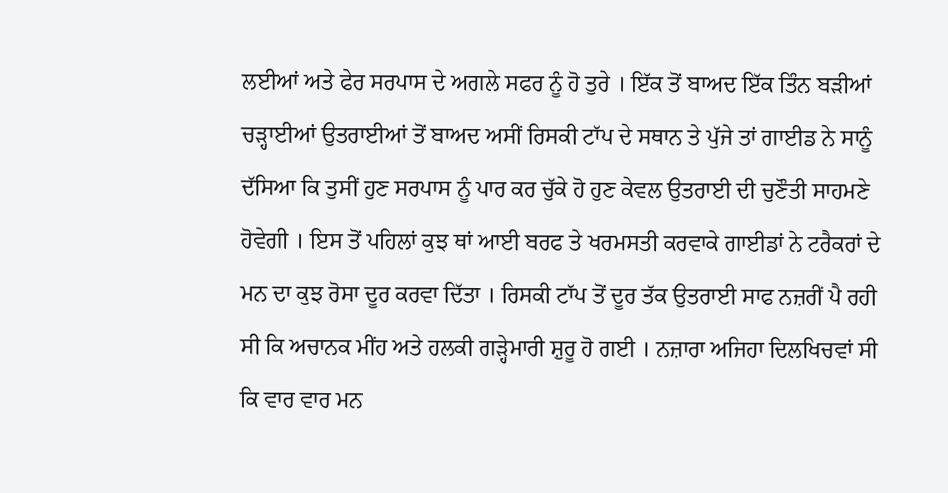ਲਈਆਂ ਅਤੇ ਫੇਰ ਸਰਪਾਸ ਦੇ ਅਗਲੇ ਸਫਰ ਨੂੰ ਹੋ ਤੁਰੇ । ਇੱਕ ਤੋਂ ਬਾਅਦ ਇੱਕ ਤਿੰਨ ਬੜੀਆਂ ਚੜ੍ਹਾਈਆਂ ਉਤਰਾਈਆਂ ਤੋਂ ਬਾਅਦ ਅਸੀਂ ਰਿਸਕੀ ਟਾੱਪ ਦੇ ਸਥਾਨ ਤੇ ਪੁੱਜੇ ਤਾਂ ਗਾਈਡ ਨੇ ਸਾਨੂੰ ਦੱਸਿਆ ਕਿ ਤੁਸੀਂ ਹੁਣ ਸਰਪਾਸ ਨੂੰ ਪਾਰ ਕਰ ਚੁੱਕੇ ਹੋ ਹੁਣ ਕੇਵਲ ਉਤਰਾਈ ਦੀ ਚੁਣੌਤੀ ਸਾਹਮਣੇ ਹੋਵੇਗੀ । ਇਸ ਤੋਂ ਪਹਿਲਾਂ ਕੁਝ ਥਾਂ ਆਈ ਬਰਫ ਤੇ ਖਰਮਸਤੀ ਕਰਵਾਕੇ ਗਾਈਡਾਂ ਨੇ ਟਰੈਕਰਾਂ ਦੇ ਮਨ ਦਾ ਕੁਝ ਰੋਸਾ ਦੂਰ ਕਰਵਾ ਦਿੱਤਾ । ਰਿਸਕੀ ਟਾੱਪ ਤੋਂ ਦੂਰ ਤੱਕ ਉਤਰਾਈ ਸਾਫ ਨਜ਼ਰੀਂ ਪੈ ਰਹੀ ਸੀ ਕਿ ਅਚਾਨਕ ਮੀਂਹ ਅਤੇ ਹਲਕੀ ਗੜ੍ਹੇਮਾਰੀ ਸ਼ੁਰੂ ਹੋ ਗਈ । ਨਜ਼ਾਰਾ ਅਜਿਹਾ ਦਿਲਖਿਚਵਾਂ ਸੀ ਕਿ ਵਾਰ ਵਾਰ ਮਨ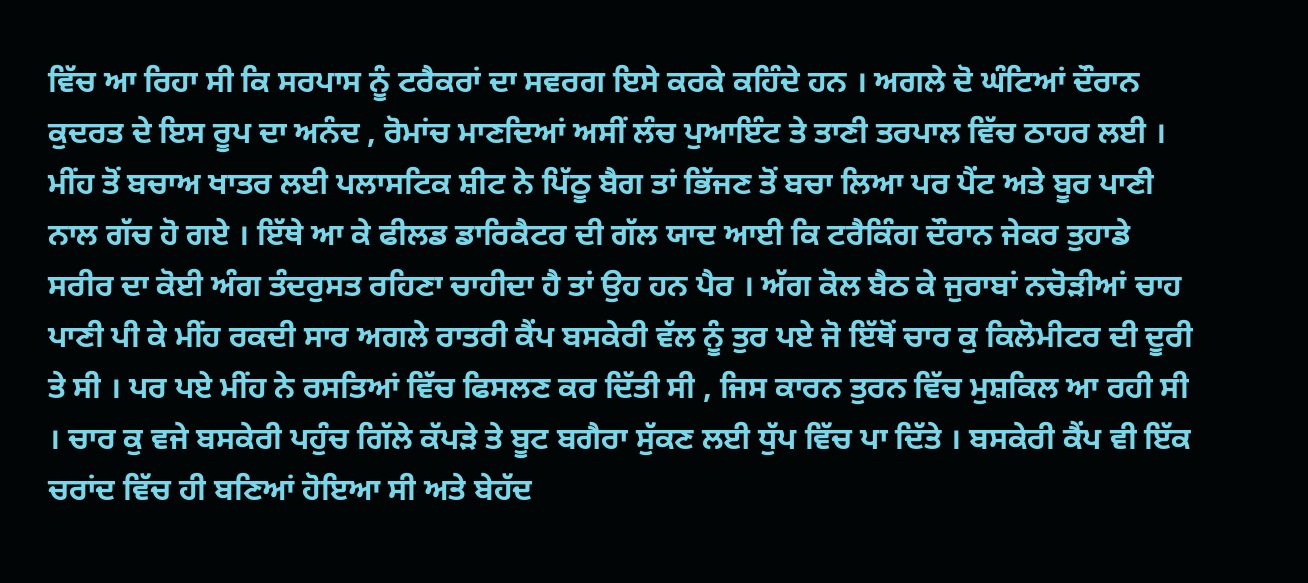ਵਿੱਚ ਆ ਰਿਹਾ ਸੀ ਕਿ ਸਰਪਾਸ ਨੂੰ ਟਰੈਕਰਾਂ ਦਾ ਸਵਰਗ ਇਸੇ ਕਰਕੇ ਕਹਿੰਦੇ ਹਨ । ਅਗਲੇ ਦੋ ਘੰਟਿਆਂ ਦੌਰਾਨ ਕੁਦਰਤ ਦੇ ਇਸ ਰੂਪ ਦਾ ਅਨੰਦ , ਰੋਮਾਂਚ ਮਾਣਦਿਆਂ ਅਸੀਂ ਲੰਚ ਪੁਆਇੰਟ ਤੇ ਤਾਣੀ ਤਰਪਾਲ ਵਿੱਚ ਠਾਹਰ ਲਈ । ਮੀਂਹ ਤੋਂ ਬਚਾਅ ਖਾਤਰ ਲਈ ਪਲਾਸਟਿਕ ਸ਼ੀਟ ਨੇ ਪਿੱਠੂ ਬੈਗ ਤਾਂ ਭਿੱਜਣ ਤੋਂ ਬਚਾ ਲਿਆ ਪਰ ਪੈਂਟ ਅਤੇ ਬੂਰ ਪਾਣੀ ਨਾਲ ਗੱਚ ਹੋ ਗਏ । ਇੱਥੇ ਆ ਕੇ ਫੀਲਡ ਡਾਰਿਕੈਟਰ ਦੀ ਗੱਲ ਯਾਦ ਆਈ ਕਿ ਟਰੈਕਿੰਗ ਦੌਰਾਨ ਜੇਕਰ ਤੁਹਾਡੇ ਸਰੀਰ ਦਾ ਕੋਈ ਅੰਗ ਤੰਦਰੁਸਤ ਰਹਿਣਾ ਚਾਹੀਦਾ ਹੈ ਤਾਂ ਉਹ ਹਨ ਪੈਰ । ਅੱਗ ਕੋਲ ਬੈਠ ਕੇ ਜੁਰਾਬਾਂ ਨਚੋੜੀਆਂ ਚਾਹ ਪਾਣੀ ਪੀ ਕੇ ਮੀਂਹ ਰਕਦੀ ਸਾਰ ਅਗਲੇ ਰਾਤਰੀ ਕੈਂਪ ਬਸਕੇਰੀ ਵੱਲ ਨੂੰ ਤੁਰ ਪਏ ਜੋ ਇੱਥੋਂ ਚਾਰ ਕੁ ਕਿਲੋਮੀਟਰ ਦੀ ਦੂਰੀ ਤੇ ਸੀ । ਪਰ ਪਏ ਮੀਂਹ ਨੇ ਰਸਤਿਆਂ ਵਿੱਚ ਫਿਸਲਣ ਕਰ ਦਿੱਤੀ ਸੀ , ਜਿਸ ਕਾਰਨ ਤੁਰਨ ਵਿੱਚ ਮੁਸ਼ਕਿਲ ਆ ਰਹੀ ਸੀ । ਚਾਰ ਕੁ ਵਜੇ ਬਸਕੇਰੀ ਪਹੁੰਚ ਗਿੱਲੇ ਕੱਪੜੇ ਤੇ ਬੂਟ ਬਗੈਰਾ ਸੁੱਕਣ ਲਈ ਧੁੱਪ ਵਿੱਚ ਪਾ ਦਿੱਤੇ । ਬਸਕੇਰੀ ਕੈਂਪ ਵੀ ਇੱਕ ਚਰਾਂਦ ਵਿੱਚ ਹੀ ਬਣਿਆਂ ਹੋਇਆ ਸੀ ਅਤੇ ਬੇਹੱਦ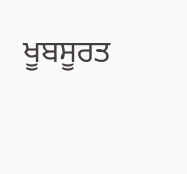ਖੂਬਸੂਰਤ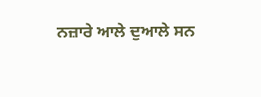ਨਜ਼ਾਰੇ ਆਲੇ ਦੁਆਲੇ ਸਨ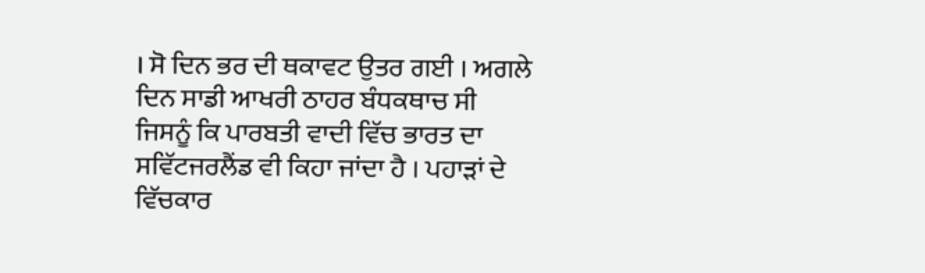। ਸੋ ਦਿਨ ਭਰ ਦੀ ਥਕਾਵਟ ਉਤਰ ਗਈ । ਅਗਲੇ ਦਿਨ ਸਾਡੀ ਆਖਰੀ ਠਾਹਰ ਬੰਧਕਥਾਚ ਸੀ ਜਿਸਨੂੰ ਕਿ ਪਾਰਬਤੀ ਵਾਦੀ ਵਿੱਚ ਭਾਰਤ ਦਾ ਸਵਿੱਟਜਰਲੈਂਡ ਵੀ ਕਿਹਾ ਜਾਂਦਾ ਹੈ । ਪਹਾੜਾਂ ਦੇ ਵਿੱਚਕਾਰ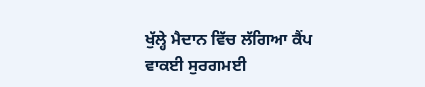ਖੁੱਲ੍ਹੇ ਮੈਦਾਨ ਵਿੱਚ ਲੱਗਿਆ ਕੈਂਪ ਵਾਕਈ ਸੁਰਗਮਈ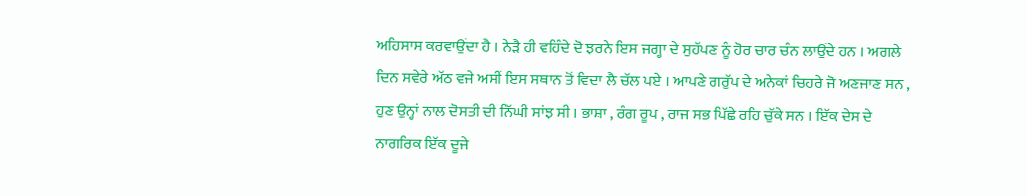ਅਹਿਸਾਸ ਕਰਵਾਉਂਦਾ ਹੈ । ਨੇੜੈ ਹੀ ਵਹਿੰਦੇ ਦੋ ਝਰਨੇ ਇਸ ਜਗ੍ਹਾ ਦੇ ਸੁਹੱਪਣ ਨੂੰ ਹੋਰ ਚਾਰ ਚੰਨ ਲਾਉਂਦੇ ਹਨ । ਅਗਲੇ ਦਿਨ ਸਵੇਰੇ ਅੱਠ ਵਜੇ ਅਸੀਂ ਇਸ ਸਥਾਨ ਤੋਂ ਵਿਦਾ ਲੈ ਚੱਲ ਪਏ । ਆਪਣੇ ਗਰੁੱਪ ਦੇ ਅਨੇਕਾਂ ਚਿਹਰੇ ਜੋ ਅਣਜਾਣ ਸਨ , ਹੁਣ ਉਨ੍ਹਾਂ ਨਾਲ ਦੋਸਤੀ ਦੀ ਨਿੱਘੀ ਸਾਂਝ ਸੀ । ਭਾਸ਼ਾ , ਰੰਗ ਰੂਪ , ਰਾਜ ਸਭ ਪਿੱਛੇ ਰਹਿ ਚੁੱਕੇ ਸਨ । ਇੱਕ ਦੇਸ ਦੇ ਨਾਗਰਿਕ ਇੱਕ ਦੂਜੇ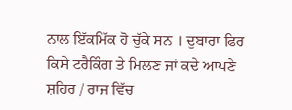ਨਾਲ ਇੱਕਮਿੱਕ ਹੋ ਚੁੱਕੇ ਸਨ । ਦੁਬਾਰਾ ਫਿਰ ਕਿਸੇ ਟਰੈਕਿੰਗ ਤੇ ਮਿਲਣ ਜਾਂ ਕਦੇ ਆਪਣੇ ਸ਼ਹਿਰ / ਰਾਜ ਵਿੱਚ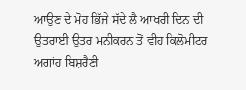ਆਉਣ ਦੇ ਮੋਹ ਭਿੱਜੇ ਸੱਦੇ ਲੈ ਆਖਰੀ ਦਿਨ ਦੀ ਉਤਰਾਈ ਉਤਰ ਮਨੀਕਰਨ ਤੋਂ ਵੀਹ ਕਿਲੋਮੀਟਰ ਅਗਾਂਹ ਬਿਸ਼ਰੈਣੀ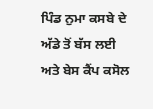ਪਿੰਡ ਨੁਮਾ ਕਸਬੇ ਦੇ ਅੱਡੇ ਤੋਂ ਬੱਸ ਲਈ ਅਤੇ ਬੇਸ ਕੈਂਪ ਕਸੋਲ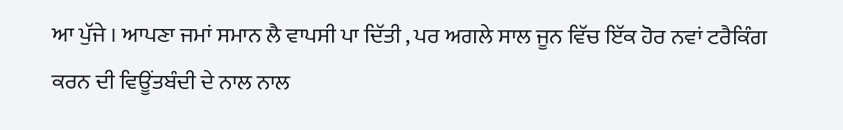ਆ ਪੁੱਜੇ । ਆਪਣਾ ਜਮਾਂ ਸਮਾਨ ਲੈ ਵਾਪਸੀ ਪਾ ਦਿੱਤੀ , ਪਰ ਅਗਲੇ ਸਾਲ ਜੂਨ ਵਿੱਚ ਇੱਕ ਹੋਰ ਨਵਾਂ ਟਰੈਕਿੰਗ ਕਰਨ ਦੀ ਵਿਊਂਤਬੰਦੀ ਦੇ ਨਾਲ ਨਾਲ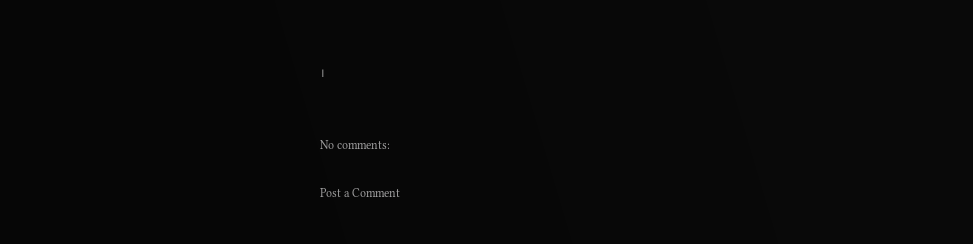।


No comments:

Post a Comment